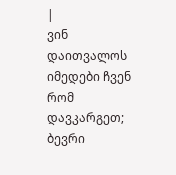|
ვინ დაითვალოს იმედები ჩვენ რომ დავკარგეთ; ბევრი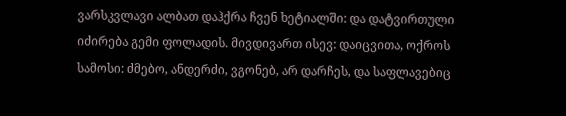ვარსკვლავი ალბათ დაჰქრა ჩვენ ხეტიალში: და დატვირთული იძირება გემი ფოლადის. მივდივართ ისევ: დაიცვითა, ოქროს სამოსი: ძმებო, ანდერძი, ვგონებ, არ დარჩეს, და საფლავებიც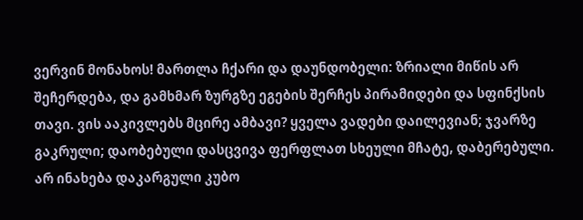ვერვინ მონახოს! მართლა ჩქარი და დაუნდობელი: ზრიალი მიწის არ შეჩერდება, და გამხმარ ზურგზე ეგების შერჩეს პირამიდები და სფინქსის თავი. ვის ააკივლებს მცირე ამბავი? ყველა ვადები დაილევიან; ჯვარზე გაკრული; დაობებული დასცვივა ფერფლათ სხეული მჩატე, დაბერებული. არ ინახება დაკარგული კუბო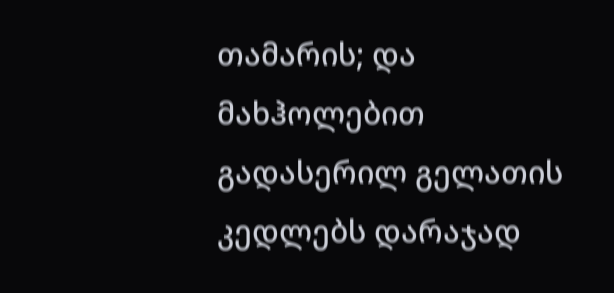თამარის; და მახჰოლებით გადასერილ გელათის კედლებს დარაჯად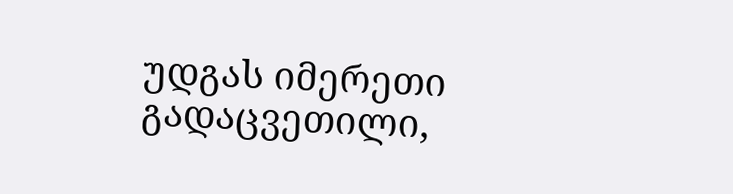უდგას იმერეთი გადაცვეთილი,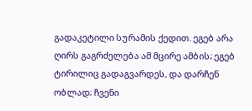გადაკეტილი სურამის ქედით. ეგებ არა ღირს გაგრძელება ამ მცირე ამბის; ეგებ ტირილიც გადაგვარდეს, და დარჩენ ობლად; ჩვენი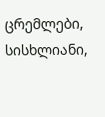ცრემლები, სისხლიანი,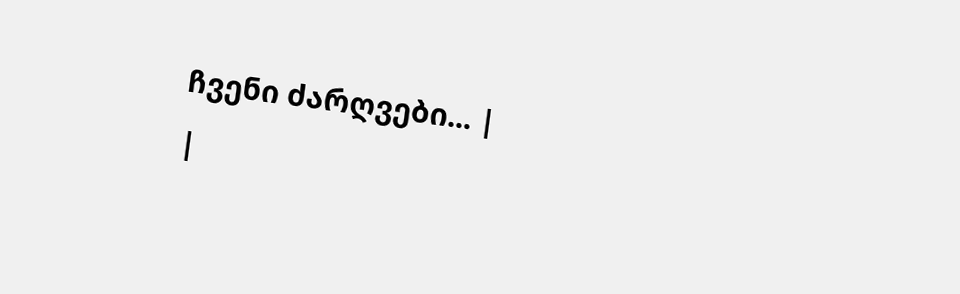ჩვენი ძარღვები... |
|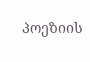პოეზიის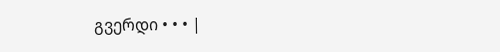გვერდი • • • |